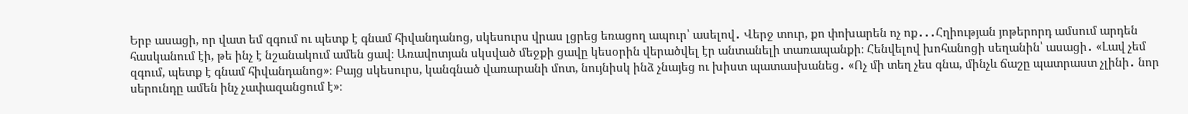Երբ ասացի, որ վատ եմ զգում ու պետք է գնամ հիվանդանոց, սկեսուրս վրաս լցրեց եռացող ապուր՝ ասելով․ Վերջ տուր, քո փոխարեն ոչ ոք․․․Հղիության յոթերորդ ամսում արդեն հասկանում էի, թե ինչ է նշանակում ամեն ցավ։ Առավոտյան սկսված մեջքի ցավը կեսօրին վերածվել էր անտանելի տառապանքի։ Հենվելով խոհանոցի սեղանին՝ ասացի․ «Լավ չեմ զգում, պետք է գնամ հիվանդանոց»։ Բայց սկեսուրս, կանգնած վառարանի մոտ, նույնիսկ ինձ չնայեց ու խիստ պատասխանեց․ «Ոչ մի տեղ չես գնա, մինչև ճաշը պատրաստ չլինի․ նոր սերունդը ամեն ինչ չափազանցում է»։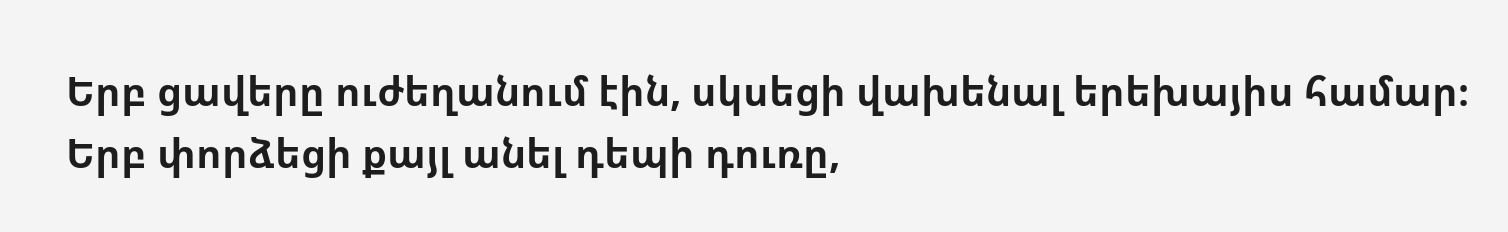Երբ ցավերը ուժեղանում էին, սկսեցի վախենալ երեխայիս համար։ Երբ փորձեցի քայլ անել դեպի դուռը,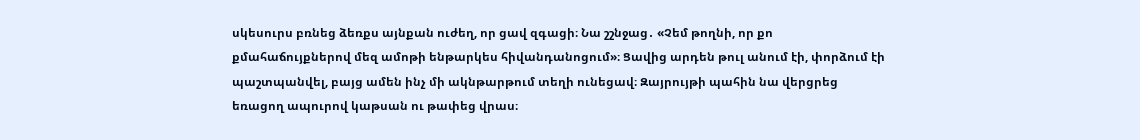սկեսուրս բռնեց ձեռքս այնքան ուժեղ, որ ցավ զգացի։ Նա շշնջաց․ «Չեմ թողնի, որ քո քմահաճույքներով մեզ ամոթի ենթարկես հիվանդանոցում»։ Ցավից արդեն թուլ անում էի, փորձում էի պաշտպանվել, բայց ամեն ինչ մի ակնթարթում տեղի ունեցավ։ Զայրույթի պահին նա վերցրեց եռացող ապուրով կաթսան ու թափեց վրաս։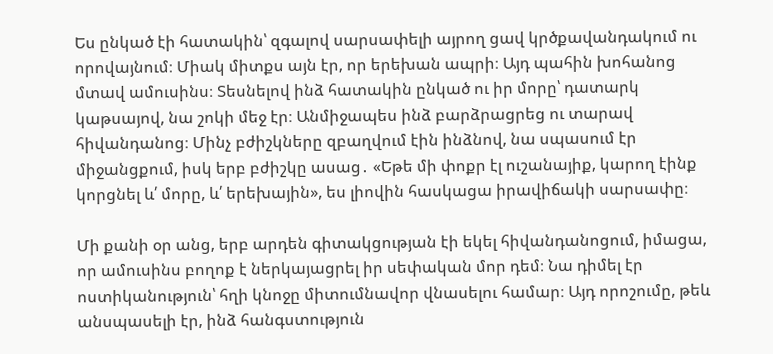Ես ընկած էի հատակին՝ զգալով սարսափելի այրող ցավ կրծքավանդակում ու որովայնում։ Միակ միտքս այն էր, որ երեխան ապրի։ Այդ պահին խոհանոց մտավ ամուսինս։ Տեսնելով ինձ հատակին ընկած ու իր մորը՝ դատարկ կաթսայով, նա շոկի մեջ էր։ Անմիջապես ինձ բարձրացրեց ու տարավ հիվանդանոց։ Մինչ բժիշկները զբաղվում էին ինձնով, նա սպասում էր միջանցքում, իսկ երբ բժիշկը ասաց․ «Եթե մի փոքր էլ ուշանայիք, կարող էինք կորցնել և՛ մորը, և՛ երեխային», ես լիովին հասկացա իրավիճակի սարսափը։

Մի քանի օր անց, երբ արդեն գիտակցության էի եկել հիվանդանոցում, իմացա, որ ամուսինս բողոք է ներկայացրել իր սեփական մոր դեմ։ Նա դիմել էր ոստիկանություն՝ հղի կնոջը միտումնավոր վնասելու համար։ Այդ որոշումը, թեև անսպասելի էր, ինձ հանգստություն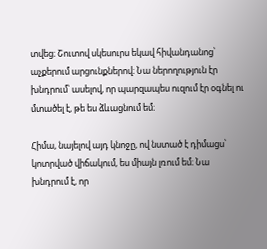տվեց։ Շուտով սկեսուրս եկավ հիվանդանոց՝ աչքերում արցունքներով։ Նա ներողություն էր խնդրում՝ ասելով, որ պարզապես ուզում էր օգնել ու մտածել է, թե ես ձևացնում եմ։

Հիմա, նայելով այդ կնոջը, ով նստած է դիմացս՝ կոտրված վիճակում, ես միայն լռում եմ։ Նա խնդրում է, որ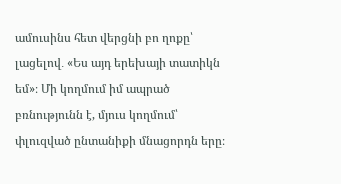ամուսինս հետ վերցնի բո ղոքը՝ լացելով․ «Ես այդ երեխայի տատիկն եմ»։ Մի կողմում իմ ապրած բռնությունն է, մյուս կողմում՝ փլուզված ընտանիքի մնացորդն երը։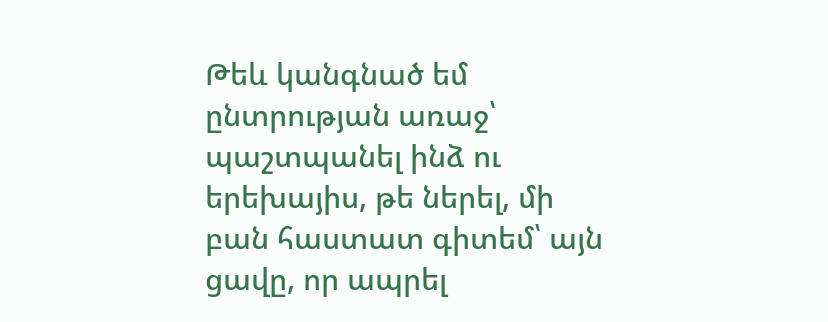Թեև կանգնած եմ ընտրության առաջ՝ պաշտպանել ինձ ու երեխայիս, թե ներել, մի բան հաստատ գիտեմ՝ այն ցավը, որ ապրել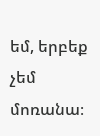եմ, երբեք չեմ մոռանա։